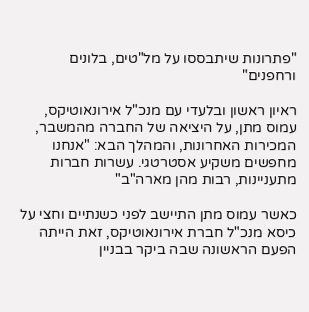"פתרונות שיתבססו על מל"טים, בלונים ורחפנים"

ראיון ראשון ובלעדי עם מנכ"ל אירונאוטיקס, עמוס מתן, על היציאה של החברה מהמשבר, המכירות האחרונות, והמהלך הבא: "אנחנו מחפשים משקיע אסטרטגי. עשרות חברות מתעניינות, רבות מהן מארה"ב"

כאשר עמוס מתן התיישב לפני כשנתיים וחצי על כיסא מנכ"ל חברת אירונאוטיקס, זאת הייתה הפעם הראשונה שבה ביקר בבניין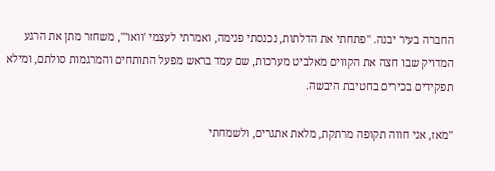החברה בעיר יבנה. "פתחתי את הדלתות, נכנסתי פנימה, ואמרתי לעצמי 'וואו'", משחזר מתן את הרגע המדויק שבו חצה את הקווים מאלביט מערכות, שם עמד בראש מפעל התותחים והמרגמות סולתם, ומילא תפקידים בכירים בחטיבת היבשה.

"מאז, אני חווה תקופה מרתקת, מלאת אתגרים, ולשמחתי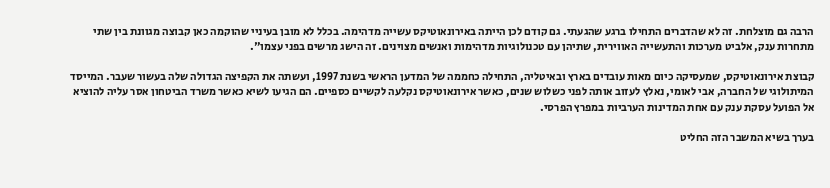הרבה גם מוצלחת. זה לא שהדברים התחילו ברגע שהגעתי. גם קודם לכן הייתה באירונאוטיקס עשייה מדהימה. בכלל לא מובן בעיניי שהוקמה כאן קבוצה מגוונת בין שתי מתחרות ענק, אלביט מערכות והתעשייה האווירית, שתיהן עם טכנולוגיות מדהימות ואנשים מצוינים. זה הישג מרשים בפני עצמו".

קבוצת אירונאוטיקס, שמעסיקה כיום מאות עובדים בארץ ובאיטליה, התחילה כחממה של המדען הראשי בשנת 1997, ועשתה את הקפיצה הגדולה שלה בעשור שעבר. המייסד המיתולוגי של החברה, אבי לאומי, נאלץ לעזוב אותה לפני כשלוש שנים, כאשר אירונאוטיקס נקלעה לקשיים כספיים. הם הגיעו לשיא כאשר משרד הביטחון אסר עליה להוציא אל הפועל עסקת ענק עם אחת המדינות הערביות במפרץ הפרסי.

בערך בשיא המשבר הזה החליט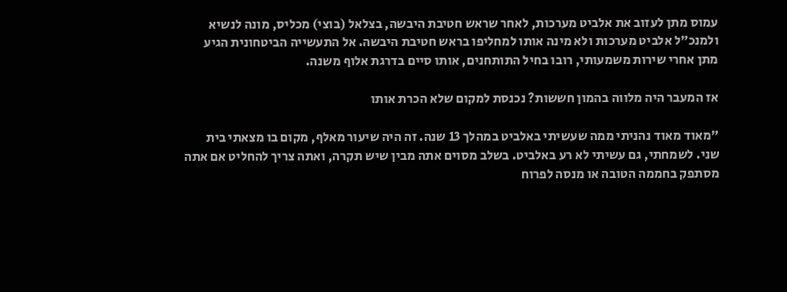עמוס מתן לעזוב את אלביט מערכות, לאחר שראש חטיבת היבשה, בצלאל (בוצי) מכליס, מונה לנשיא ולמנכ"ל אלביט מערכות ולא מינה אותו למחליפו בראש חטיבת היבשה. אל התעשייה הביטחונית הגיע מתן אחרי שירות משמעותי, רובו בחיל התותחנים, אותו סיים בדרגת אלוף משנה.

אז המעבר היה מלווה בהמון חששות? נכנסת למקום שלא הכרת אותו

"מאוד מאוד נהניתי ממה שעשיתי באלביט במהלך 13 שנה. זה היה שיעור מאלף, מקום בו מצאתי בית שני. לשמחתי, גם עשיתי לא רע באלביט. בשלב מסוים אתה מבין שיש תקרה, ואתה צריך להחליט אם אתה מסתפק בחממה הטובה או מנסה לפרוח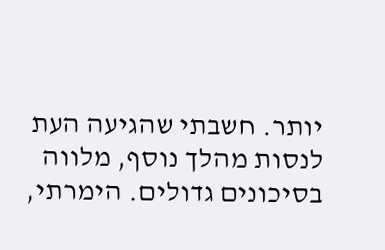יותר. חשבתי שהגיעה העת לנסות מהלך נוסף, מלווה בסיכונים גדולים. הימרתי,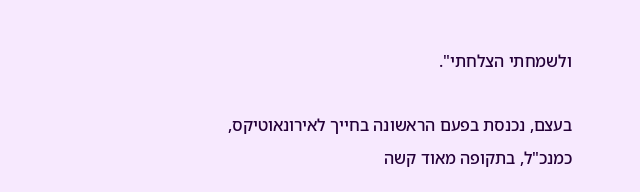ולשמחתי הצלחתי".

בעצם, נכנסת בפעם הראשונה בחייך לאירונאוטיקס, כמנכ"ל, בתקופה מאוד קשה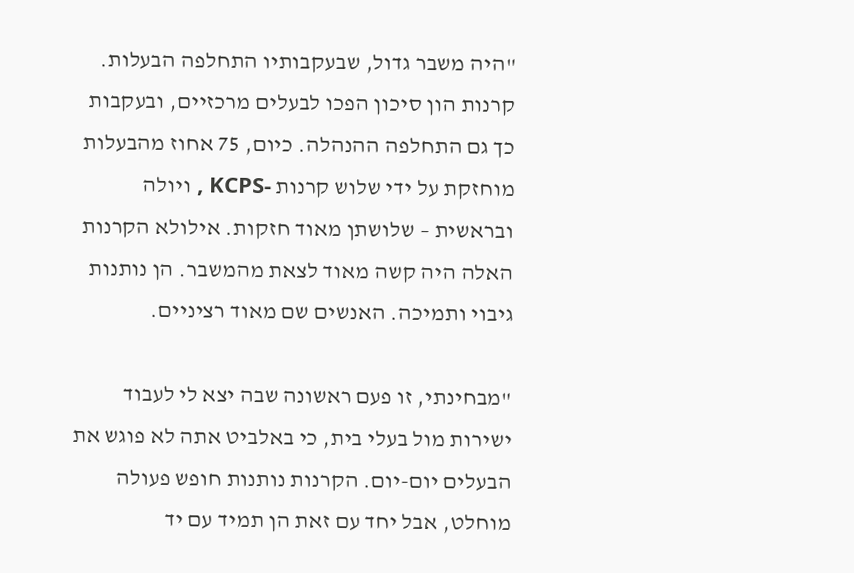"היה משבר גדול, שבעקבותיו התחלפה הבעלות. קרנות הון סיכון הפכו לבעלים מרכזיים, ובעקבות כך גם התחלפה ההנהלה. כיום, 75 אחוז מהבעלות מוחזקת על ידי שלוש קרנות -KCPS , ויולה ובראשית – שלושתן מאוד חזקות. אילולא הקרנות האלה היה קשה מאוד לצאת מהמשבר. הן נותנות גיבוי ותמיכה. האנשים שם מאוד רציניים.

"מבחינתי, זו פעם ראשונה שבה יצא לי לעבוד ישירות מול בעלי בית, כי באלביט אתה לא פוגש את הבעלים יום-יום. הקרנות נותנות חופש פעולה מוחלט, אבל יחד עם זאת הן תמיד עם יד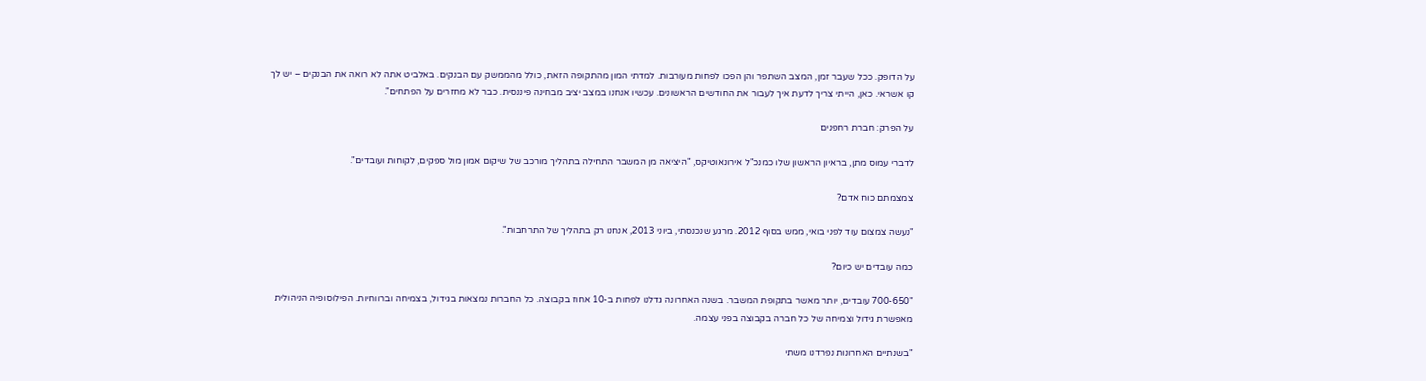על הדופק. ככל שעבר זמן, המצב השתפר והן הפכו לפחות מעורבות. למדתי המון מהתקופה הזאת, כולל מהממשק עם הבנקים. באלביט אתה לא רואה את הבנקים – יש לך קו אשראי. כאן, הייתי צריך לדעת איך לעבור את החודשים הראשונים. עכשיו אנחנו במצב יציב מבחינה פיננסית. כבר לא מחזרים על הפתחים".

על הפרק: חברת רחפנים

לדברי עמוס מתן, בראיון הראשון שלו כמנכ"ל אירונאוטיקס, "היציאה מן המשבר התחילה בתהליך מורכב של שיקום אמון מול ספקים, לקוחות ועובדים".

צמצמתם כוח אדם?

"נעשה צמצום עוד לפני בואי, ממש בסוף 2012. מרגע שנכנסתי, ביוני 2013, אנחנו רק בתהליך של התרחבות".

כמה עובדים יש כיום?

"700-650 עובדים, יותר מאשר בתקופת המשבר. בשנה האחרונה גדלנו לפחות ב-10 אחוז בקבוצה. כל החברות נמצאות בגידול, בצמיחה וברווחיות. הפילוסופיה הניהולית מאפשרת גידול וצמיחה של כל חברה בקבוצה בפני עצמה.

"בשנתיים האחרונות נפרדנו משתי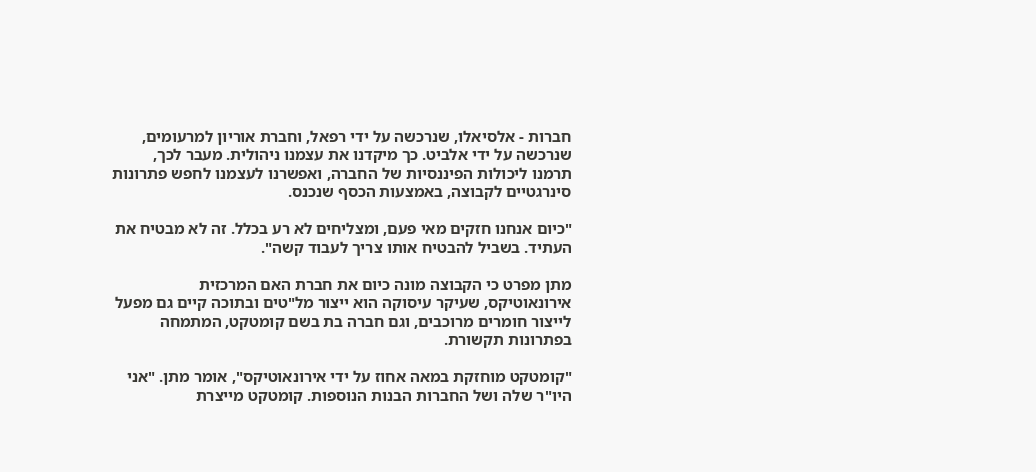חברות - אלסיאלו, שנרכשה על ידי רפאל, וחברת אוריון למרעומים, שנרכשה על ידי אלביט. כך מיקדנו את עצמנו ניהולית. מעבר לכך, תרמנו ליכולות הפיננסיות של החברה, ואפשרנו לעצמנו לחפש פתרונות סינרגטיים לקבוצה, באמצעות הכסף שנכנס.

"כיום אנחנו חזקים מאי פעם, ומצליחים לא רע בכלל. זה לא מבטיח את העתיד. בשביל להבטיח אותו צריך לעבוד קשה".

מתן מפרט כי הקבוצה מונה כיום את חברת האם המרכזית אירונאוטיקס, שעיקר עיסוקה הוא ייצור מל"טים ובתוכה קיים גם מפעל לייצור חומרים מרוכבים, וגם חברה בת בשם קומטקט, המתמחה בפתרונות תקשורת.

"קומטקט מוחזקת במאה אחוז על ידי אירונאוטיקס", אומר מתן. "אני היו"ר שלה ושל החברות הבנות הנוספות. קומטקט מייצרת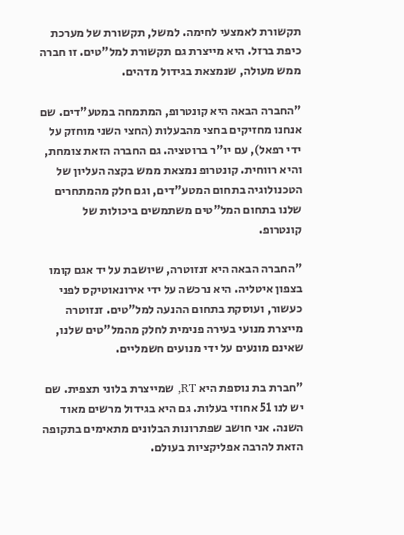תקשורת לאמצעי לחימה. למשל, תקשורת של מערכת כיפת ברזל. היא מייצרת גם תקשורת למל"טים. זו חברה ממש מעולה, שנמצאת בגידול מדהים.

"החברה הבאה היא קונטרופ, המתמחה במטע"דים. שם אנחנו מחזיקים בחצי מהבעלות (החצי השני מוחזק על ידי רפאל), עם יו"ר ברוטציה. גם החברה הזאת צומחת, והיא רווחית. קונטרופ נמצאת ממש בקצה העליון של הטכנולוגיה בתחום המטע"דים, וגם חלק מהמתחרים שלנו בתחום המל"טים משתמשים ביכולות של קונטרופ.

"החברה הבאה היא זנזוטרה, שיושבת על יד אגם קומו בצפון איטליה. היא נרכשה על ידי אירונאוטיקס לפני כעשור, ועוסקת בתחום ההנעה למל"טים. זנזוטרה מייצרת מנועי בעירה פנימית לחלק מהמל"טים שלנו, שאינם מונעים על ידי מנועים חשמליים.

"חברת בת נוספת היא RT, שמייצרת בלוני תצפית. שם יש לנו 51 אחוזי בעלות. גם היא בגידול מרשים מאוד השנה. אני חושב שפתרונות הבלונים מתאימים בתקופה הזאת להרבה אפליקציות בעולם.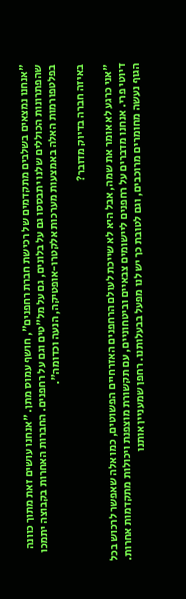"אנחנו נמצאים בשלבים מתקדמים של רכישת חברת רחפנים", חושף עמוס מתן. "אנחנו עושים זאת מתוך כוונה שהפתרונות הכוללים שלנו יתבססו גם על בלונים, גם על מל"טים וגם על רחפנים. החברות האחרות בקבוצה יתמכו בפלטפורמות האלה באמצעות מערכות אלקטרו-אופטיקה, הנעה וכדומה".

באיזה חברה בדיוק מדובר?

"אני כרגע לא אומר את שמה, אבל היא לא שייכת לעולם הרחפנים האזרחיים הפשוטים, כמו אלה שאפשר לרכוש בכל דיוטי פרי. אנחנו מדברים על רחפנים ליישומים צבאיים וביטחוניים, עם תקשורת מוצפנת ויכולות מתקדמות אחרות. הגוף נעשה מחומרים מרוכבים, וגם לטובת כך יש לנו מפעל בבעלותנו. רחפן שמעניין אותנו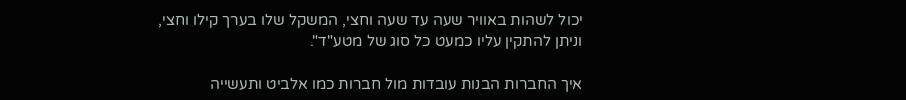יכול לשהות באוויר שעה עד שעה וחצי, המשקל שלו בערך קילו וחצי, וניתן להתקין עליו כמעט כל סוג של מטע"ד".

איך החברות הבנות עובדות מול חברות כמו אלביט ותעשייה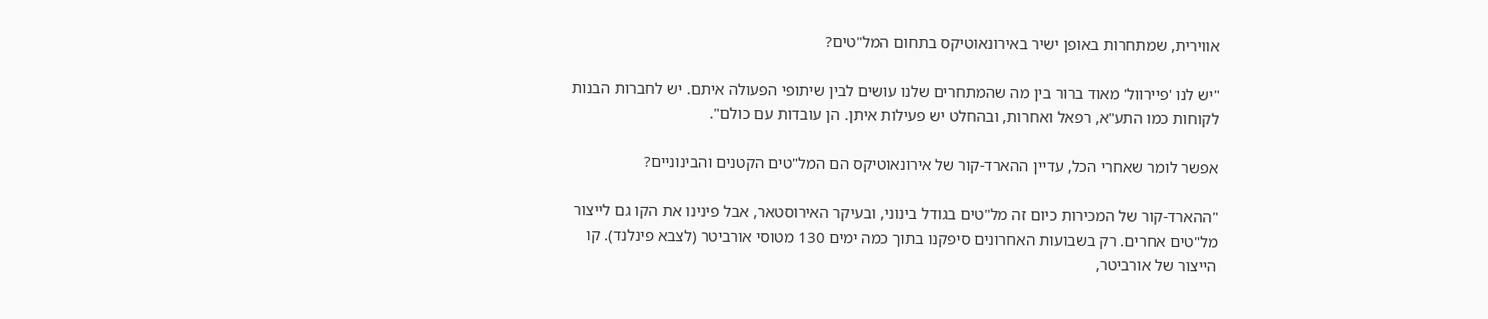אווירית, שמתחרות באופן ישיר באירונאוטיקס בתחום המל"טים?

"יש לנו 'פיירוול' מאוד ברור בין מה שהמתחרים שלנו עושים לבין שיתופי הפעולה איתם. יש לחברות הבנות לקוחות כמו התע"א, רפאל ואחרות, ובהחלט יש פעילות איתן. הן עובדות עם כולם".

אפשר לומר שאחרי הכל, עדיין ההארד-קור של אירונאוטיקס הם המל"טים הקטנים והבינוניים?

"ההארד-קור של המכירות כיום זה מל"טים בגודל בינוני, ובעיקר האירוסטאר, אבל פינינו את הקו גם לייצור מל"טים אחרים. רק בשבועות האחרונים סיפקנו בתוך כמה ימים 130 מטוסי אורביטר (לצבא פינלנד). קו הייצור של אורביטר,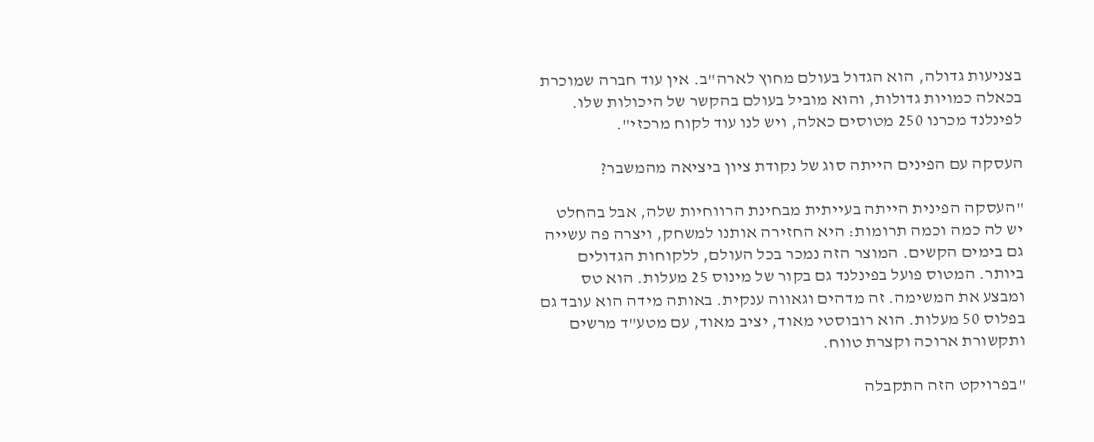בצניעות גדולה, הוא הגדול בעולם מחוץ לארה"ב. אין עוד חברה שמוכרת בכאלה כמויות גדולות, והוא מוביל בעולם בהקשר של היכולות שלו. לפינלנד מכרנו 250 מטוסים כאלה, ויש לנו עוד לקוח מרכזי".

העסקה עם הפינים הייתה סוג של נקודת ציון ביציאה מהמשבר?

"העסקה הפינית הייתה בעייתית מבחינת הרווחיות שלה, אבל בהחלט יש לה כמה וכמה תרומות: היא החזירה אותנו למשחק, ויצרה פה עשייה גם בימים הקשים. המוצר הזה נמכר בכל העולם, ללקוחות הגדולים ביותר. המטוס פועל בפינלנד גם בקור של מינוס 25 מעלות. הוא טס ומבצע את המשימה. זה מדהים וגאווה ענקית. באותה מידה הוא עובד גם בפלוס 50 מעלות. הוא רובוסטי מאוד, יציב מאוד, עם מטע"ד מרשים ותקשורת ארוכה וקצרת טווח.

"בפרויקט הזה התקבלה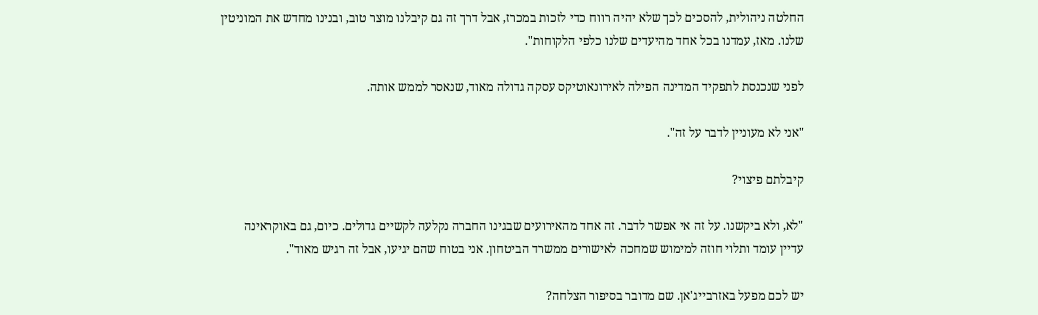החלטה ניהולית, להסכים לכך שלא יהיה רווח כדי לזכות במכרז, אבל דרך זה גם קיבלנו מוצר טוב, ובנינו מחדש את המוניטין שלנו. מאז, עמדנו בכל אחד מהיעדים שלנו כלפי הלקוחות".

לפני שנכנסת לתפקיד המדינה הפילה לאירונאוטיקס עסקה גדולה מאוד, שנאסר לממש אותה.

"אני לא מעוניין לדבר על זה".

קיבלתם פיצוי?

"לא, ולא ביקשנו. על זה אי אפשר לדבר. זה אחד מהאירועים שבגינו החברה נקלעה לקשיים גדולים. כיום, גם באוקראינה עדיין עומד ותלוי חוזה למימוש שמחכה לאישורים ממשרד הביטחון. אני בטוח שהם יגיעו, אבל זה רגיש מאוד".

יש לכם מפעל באזרבייג'אן. שם מדובר בסיפור הצלחה?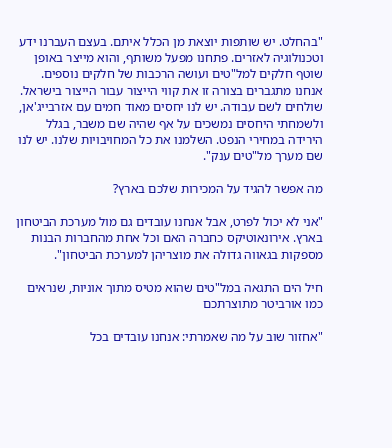"בהחלט. יש שותפות יוצאת מן הכלל איתם. בעצם העברנו ידע וטכנולוגיה לאזרים. פתחנו מפעל משותף, והוא מייצר באופן שוטף חלקים למל"טים ועושה הרכבות של חלקים נוספים. אנחנו מתגברים בצורה זו את קווי הייצור עבור הייצור בישראל. שולחים לשם עבודה. יש לנו יחסים מאוד חמים עם אזרבייג'אן, ולשמחתי היחסים נמשכים על אף שהיה שם משבר, בגלל הירידה במחירי הנפט. השלמנו את כל המחויבויות שלנו. יש לנו שם מערך מל"טים ענק".

מה אפשר להגיד על המכירות שלכם בארץ?

"אני לא יכול לפרט, אבל אנחנו עובדים גם מול מערכת הביטחון בארץ. אירונאוטיקס כחברה האם וכל אחת מהחברות הבנות מספקות בגאווה גדולה את מוצריהן למערכת הביטחון".

חיל הים התגאה במל"טים שהוא מטיס מתוך אוניות, שנראים כמו אורביטר מתוצרתכם

"אחזור שוב על מה שאמרתי: אנחנו עובדים בכל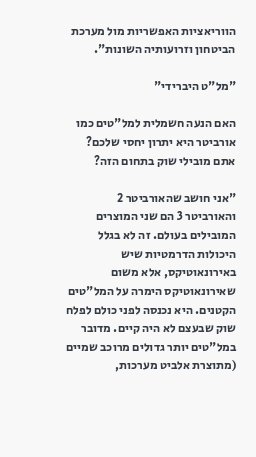הווריאציות האפשריות מול מערכת הביטחון וזרועותיה השונות".

"מל"ט היברידי"

האם הנעה חשמלית למל"טים כמו אורביטר היא יתרון יחסי שלכם? אתם מובילי שוק בתחום הזה?

"אני חושב שהאורביטר 2 והאורביטר 3 הם שני המוצרים המובילים בעולם. זה לא בגלל היכולות הדרמטיות שיש באירונאוטיקס, אלא משום שאירונאוטיקס הימרה על המל"טים הקטנים. היא נכנסה לפני כולם לפלח שוק שבעצם לא היה קיים. מדובר במל"טים יותר גדולים מרוכב שמיים (מתוצרת אלביט מערכות,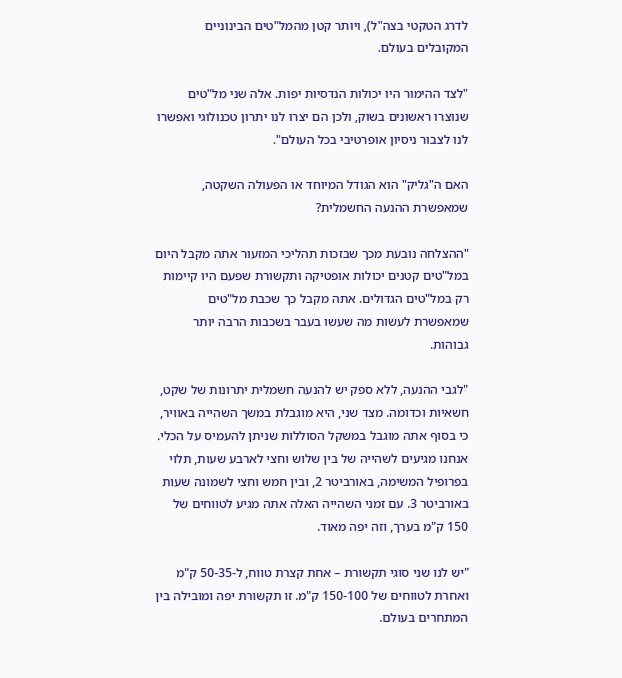לדרג הטקטי בצה"ל), ויותר קטן מהמל"טים הבינוניים המקובלים בעולם.

"לצד ההימור היו יכולות הנדסיות יפות. אלה שני מל"טים שנוצרו ראשונים בשוק, ולכן הם יצרו לנו יתרון טכנולוגי ואפשרו לנו לצבור ניסיון אופרטיבי בכל העולם".

האם ה"גליק" הוא הגודל המיוחד או הפעולה השקטה, שמאפשרת ההנעה החשמלית?

"ההצלחה נובעת מכך שבזכות תהליכי המזעור אתה מקבל היום במל"טים קטנים יכולות אופטיקה ותקשורת שפעם היו קיימות רק במל"טים הגדולים. אתה מקבל כך שכבת מל"טים שמאפשרת לעשות מה שעשו בעבר בשכבות הרבה יותר גבוהות.

"לגבי ההנעה, ללא ספק יש להנעה חשמלית יתרונות של שקט, חשאיות וכדומה. מצד שני, היא מוגבלת במשך השהייה באוויר, כי בסוף אתה מוגבל במשקל הסוללות שניתן להעמיס על הכלי. אנחנו מגיעים לשהייה של בין שלוש וחצי לארבע שעות, תלוי בפרופיל המשימה, באורביטר 2, ובין חמש וחצי לשמונה שעות באורביטר 3. עם זמני השהייה האלה אתה מגיע לטווחים של 150 ק"מ בערך, וזה יפה מאוד.

"יש לנו שני סוגי תקשורת – אחת קצרת טווח, ל-50-35 ק"מ ואחרת לטווחים של 150-100 ק"מ. זו תקשורת יפה ומובילה בין המתחרים בעולם.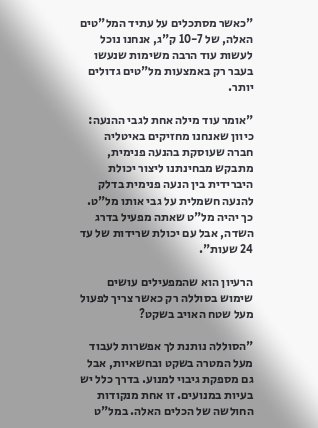"כאשר מסתכלים על עתיד המל"טים האלה, של 10-7 ק"ג, אנחנו נוכל לעשות עוד הרבה משימות שנעשו בעבר רק באמצעות מל"טים גדולים יותר.

"אומר עוד מילה אחת לגבי ההנעה: כיוון שאנחנו מחזיקים באיטליה חברה שעוסקת בהנעה פנימית, מתבקש מבחינתנו ליצור יכולת היברידית בין הנעה פנימית בדלק להנעה חשמלית על גבי אותו מל"ט. כך יהיה מל"ט שאתה מפעיל בדרג השדה, אבל עם יכולת שרידות של עד 24 שעות".

הרעיון הוא שהמפעילים עושים שימוש בסוללה רק כאשר צריך לפעול מעל שטח האויב בשקט?

"הסוללה נותנת לך אפשרות לעבוד מעל המטרה בשקט ובחשאיות, אבל גם מספקת גיבוי למנוע. בדרך כלל יש בעיות במנועים. זו אחת מנקודות החולשה של הכלים האלה. במל"ט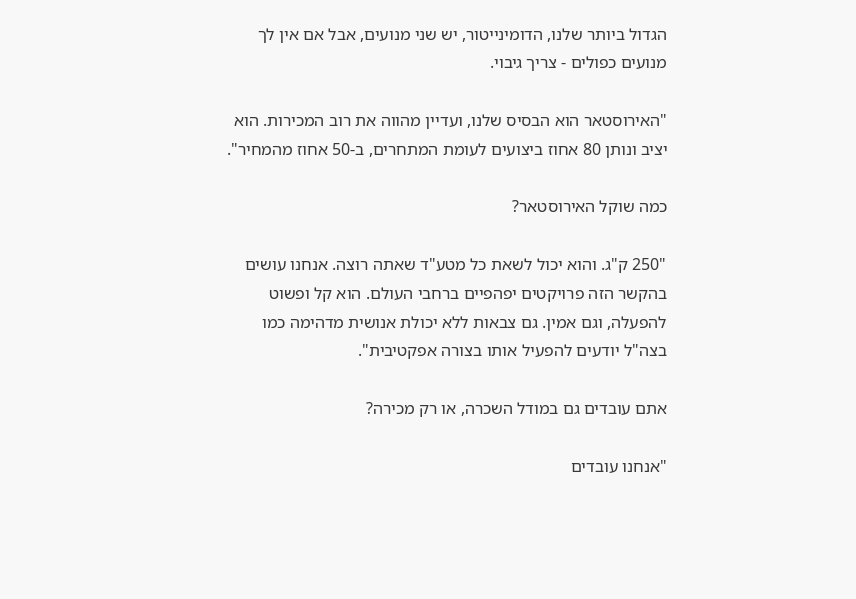הגדול ביותר שלנו, הדומינייטור, יש שני מנועים, אבל אם אין לך מנועים כפולים - צריך גיבוי.

"האירוסטאר הוא הבסיס שלנו, ועדיין מהווה את רוב המכירות. הוא יציב ונותן 80 אחוז ביצועים לעומת המתחרים, ב-50 אחוז מהמחיר".

כמה שוקל האירוסטאר?

"250 ק"ג. והוא יכול לשאת כל מטע"ד שאתה רוצה. אנחנו עושים בהקשר הזה פרויקטים יפהפיים ברחבי העולם. הוא קל ופשוט להפעלה, וגם אמין. גם צבאות ללא יכולת אנושית מדהימה כמו בצה"ל יודעים להפעיל אותו בצורה אפקטיבית".

אתם עובדים גם במודל השכרה, או רק מכירה?

"אנחנו עובדים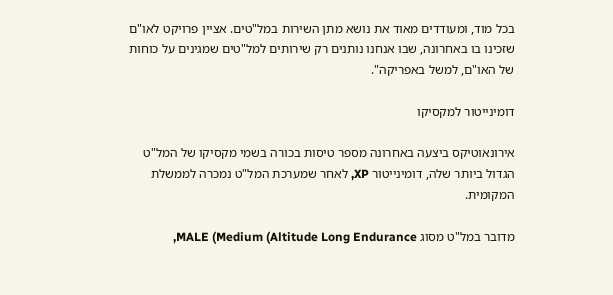בכל מוד, ומעודדים מאוד את נושא מתן השירות במל"טים. אציין פרויקט לאו"ם שזכינו בו באחרונה, שבו אנחנו נותנים רק שירותים למל"טים שמגינים על כוחות של האו"ם, למשל באפריקה".

דומינייטור למקסיקו

אירונאוטיקס ביצעה באחרונה מספר טיסות בכורה בשמי מקסיקו של המל"ט הגדול ביותר שלה, דומינייטור XP, לאחר שמערכת המל"ט נמכרה לממשלת המקומית.

מדובר במל"ט מסוג MALE (Medium (Altitude Long Endurance,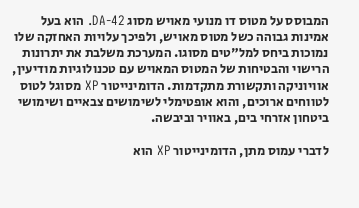המבוסס על מטוס דו מנועי מאויש מסוג DA-42. הוא בעל אמינות גבוהה כשל מטוס מאויש, ולפיכך עלויות האחזקה שלו נמוכות ביחס למל"טים מסוגו. המערכת משלבת את יתרונות הרישוי והבטיחות של המטוס המאויש עם טכנולוגיות מודיעין, אוויוניקה ותקשורת מתקדמות. הדומינייטור XP מסוגל לטוס לטווחים ארוכים, והוא אופטימלי לשימושים צבאיים ושימושי ביטחון אזרחי בים, באוויר וביבשה.

לדברי עמוס מתן, הדומינייטור XP הוא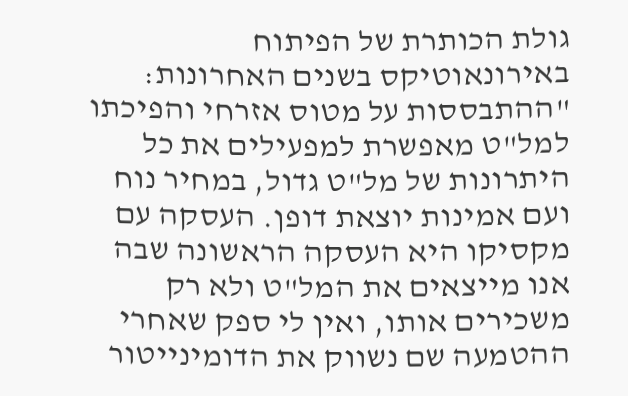גולת הכותרת של הפיתוח באירונאוטיקס בשנים האחרונות: "ההתבססות על מטוס אזרחי והפיכתו למל"ט מאפשרת למפעילים את כל היתרונות של מל"ט גדול, במחיר נוח ועם אמינות יוצאת דופן. העסקה עם מקסיקו היא העסקה הראשונה שבה אנו מייצאים את המל"ט ולא רק משכירים אותו, ואין לי ספק שאחרי ההטמעה שם נשווק את הדומינייטור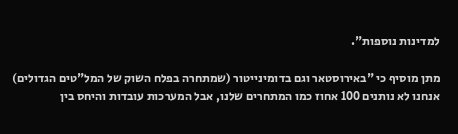למדינות נוספות".

מתן מוסיף כי "באירוסטאר וגם בדומינייטור (שמתחרה בפלח השוק של המל"טים הגדולים) אנחנו לא נותנים 100 אחוז כמו המתחרים שלנו, אבל המערכות עובדות והיחס בין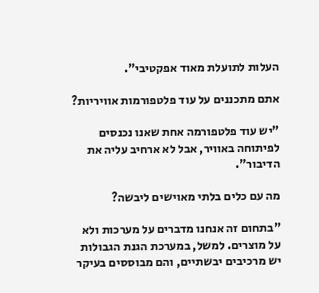העלות לתועלת מאוד אפקטיבי".

אתם מתכננים על עוד פלטפורמות אוויריות?

"יש עוד פלטפורמה אחת שאנו נכנסים לפיתוחה באוויר, אבל לא ארחיב עליה את הדיבור".

מה עם כלים בלתי מאוישים ליבשה?

"בתחום זה אנחנו מדברים על מערכות ולא על מוצרים. למשל, במערכת הגנת הגבולות יש מרכיבים יבשתיים, והם מבוססים בעיקר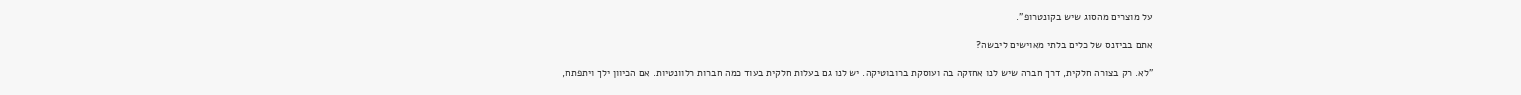על מוצרים מהסוג שיש בקונטרופ".

אתם בביזנס של כלים בלתי מאוישים ליבשה?

"לא. רק בצורה חלקית, דרך חברה שיש לנו אחזקה בה ועוסקת ברובוטיקה. יש לנו גם בעלות חלקית בעוד כמה חברות רלוונטיות. אם הכיוון ילך ויתפתח,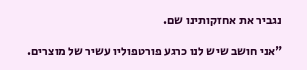נגביר את אחזקותינו שם.

"אני חושב שיש לנו כרגע פורטפוליו עשיר של מוצרים.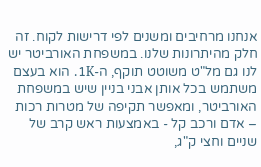אנחנו מרחיבים ומשנים לפי דרישות לקוח. זה חלק מהיתרונות שלנו. במשפחת האורביטר יש לנו גם מל"ט משוטט תוקף, ה-1K. הוא בעצם משתמש בכל אותן אבני בניין שיש במשפחת האורביטר, ומאפשר תקיפה של מטרות רכות – אדם ורכב קל - באמצעות ראש קרב של שניים וחצי ק"ג,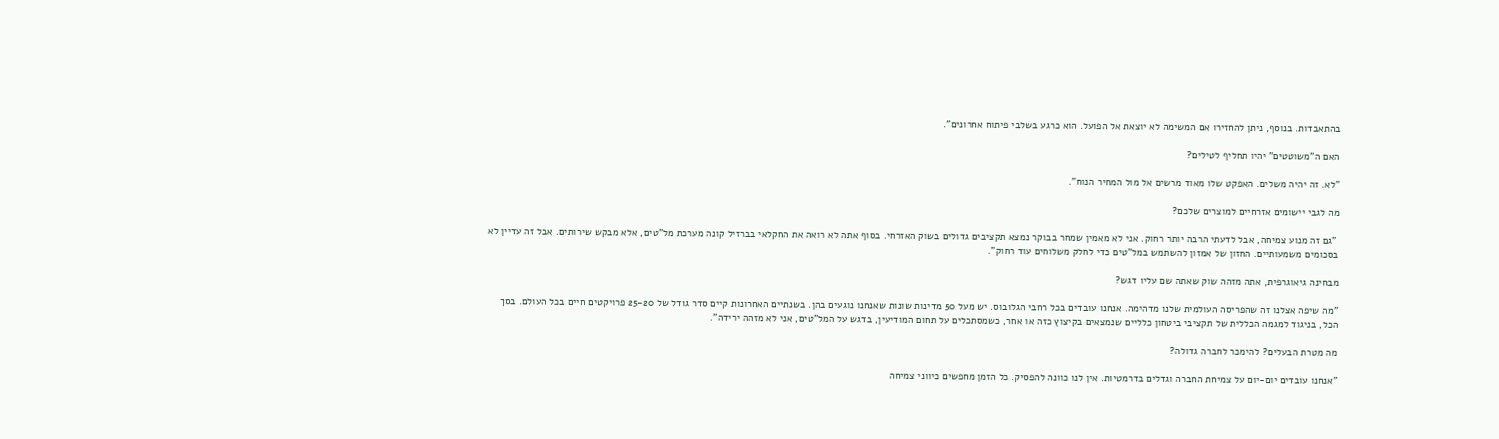בהתאבדות. בנוסף, ניתן להחזירו אם המשימה לא יוצאת אל הפועל. הוא כרגע בשלבי פיתוח אחרונים".

האם ה"משוטטים" יהיו תחליף לטילים?

"לא. זה יהיה משלים. האפקט שלו מאוד מרשים אל מול המחיר הנוח".

מה לגבי יישומים אזרחיים למוצרים שלכם?

 "גם זה מנוע צמיחה, אבל לדעתי הרבה יותר רחוק. אני לא מאמין שמחר בבוקר נמצא תקציבים גדולים בשוק האזרחי. בסוף אתה לא רואה את החקלאי בברזיל קונה מערכת מל"טים, אלא מבקש שירותים. אבל זה עדיין לא בסכומים משמעותיים. החזון של אמזון להשתמש במל"טים כדי לחלק משלוחים עוד רחוק".

מבחינה גיאוגרפית, אתה מזהה שוק שאתה שם עליו דגש?

"מה שיפה אצלנו זה שהפריסה העולמית שלנו מדהימה. אנחנו עובדים בכל רחבי הגלובוס. יש מעל 50 מדינות שונות שאנחנו נוגעים בהן. בשנתיים האחרונות קיים סדר גודל של 25-20 פרויקטים חיים בכל העולם. בסך הכל, בניגוד למגמה הכללית של תקציבי ביטחון כלליים שנמצאים בקיצוץ כזה או אחר, כשמסתכלים על תחום המודיעין, בדגש על המל"טים, אני לא מזהה ירידה".

מה מטרת הבעלים? להימכר לחברה גדולה?

"אנחנו עובדים יום-יום על צמיחת החברה וגדלים בדרמטיות. אין לנו כוונה להפסיק. כל הזמן מחפשים כיווני צמיחה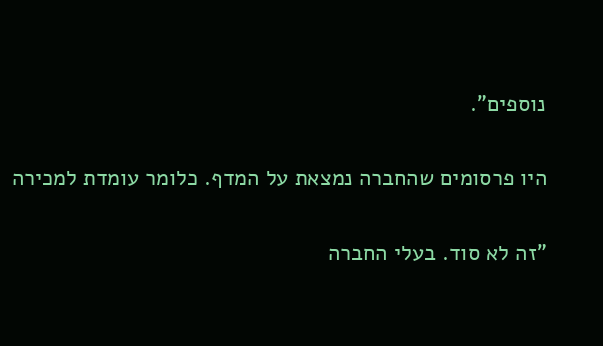נוספים".

היו פרסומים שהחברה נמצאת על המדף. כלומר עומדת למכירה

"זה לא סוד. בעלי החברה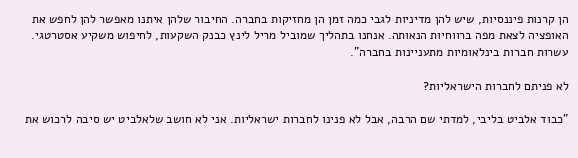הן קרנות פיננסיות, שיש להן מדיניות לגבי כמה זמן הן מחזיקות בחברה. החיבור שלהן איתנו מאפשר להן לחפש את האופציה לצאת מפה ברווחיות הנאותה. אנחנו בתהליך שמוביל מריל לינץ כבנק השקעות, לחיפוש משקיע אסטרטגי. עשרות חברות בינלאומיות מתעניינות בחברה".

לא פניתם לחברות הישראליות?

"כבוד אלביט בליבי, למדתי שם הרבה, אבל לא פנינו לחברות ישראליות. אני לא חושב שלאלביט יש סיבה לרכוש את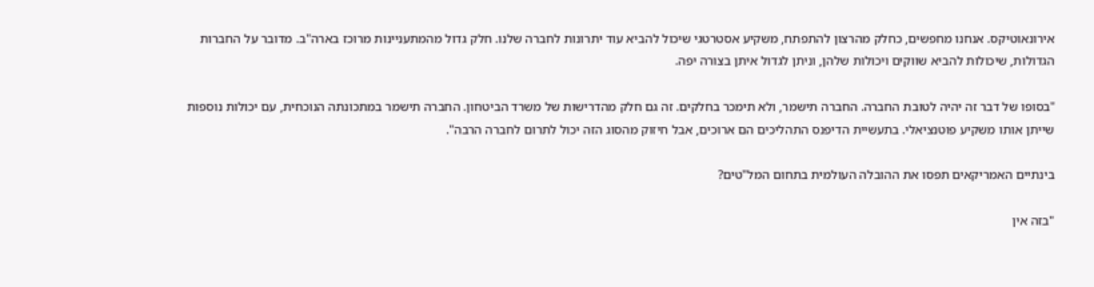אירונאוטיקס. אנחנו מחפשים, כחלק מהרצון להתפתח, משקיע אסטרטגי שיכול להביא עוד יתרונות לחברה שלנו. חלק גדול מהמתעניינות מרוכז בארה"ב. מדובר על החברות הגדולות, שיכולות להביא שווקים ויכולות שלהן, וניתן לגדול איתן בצורה יפה.

"בסופו של דבר זה יהיה לטובת החברה. החברה תישמר, ולא תימכר בחלקים. זה גם חלק מהדרישות של משרד הביטחון. החברה תישמר במתכונתה הנוכחית, עם יכולות נוספות שייתן אותו משקיע פוטנציאלי. בתעשיית הדיפנס התהליכים הם ארוכים, אבל חיזוק מהסוג הזה יכול לתרום לחברה הרבה".

בינתיים האמריקאים תפסו את ההובלה העולמית בתחום המל"טים?

"בזה אין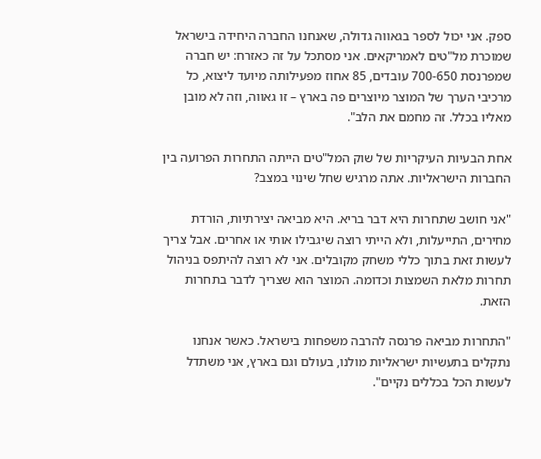ספק. אני יכול לספר בגאווה גדולה, שאנחנו החברה היחידה בישראל שמוכרת מל"טים לאמריקאים. אני מסתכל על זה כאזרח: יש חברה שמפרנסת 700-650 עובדים, 85 אחוז מפעילותה מיועד ליצוא, כל מרכיבי הערך של המוצר מיוצרים פה בארץ – זו גאווה, וזה לא מובן מאליו בכלל. זה מחמם את הלב".

אחת הבעיות העיקריות של שוק המל"טים הייתה התחרות הפרועה בין החברות הישראליות. אתה מרגיש שחל שינוי במצב?

"אני חושב שתחרות היא דבר בריא. היא מביאה יצירתיות, הורדת מחירים, התייעלות, ולא הייתי רוצה שיגבילו אותי או אחרים. אבל צריך לעשות זאת בתוך כללי משחק מקובלים. אני לא רוצה להיתפס בניהול תחרות מלאת השמצות וכדומה. המוצר הוא שצריך לדבר בתחרות הזאת.

"התחרות מביאה פרנסה להרבה משפחות בישראל. כאשר אנחנו נתקלים בתעשיות ישראליות מולנו, בעולם וגם בארץ, אני משתדל לעשות הכל בכללים נקיים".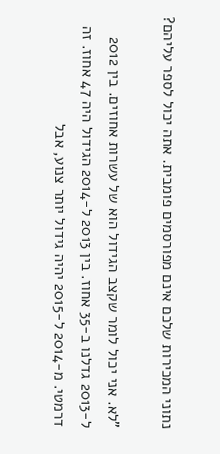נתוני המכירות שלכם אינם מפורסמים פומבית. אתה יכול לספר עליהם?

"לא. אני יכול לומר שקצב הגידול הוא של עשרות אחוזים. בין 2012 ל-2013 גדלנו ב-35 אחוז. בין 2013 ל-2014 הגידול היה 47 אחוז. זה דרמטי. מ-2014 ל-2015 יהיה גידול יותר צנוע, אבל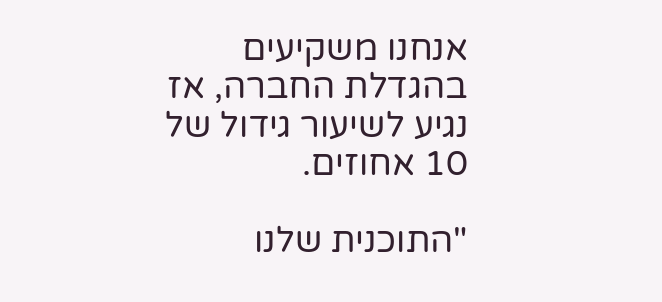אנחנו משקיעים בהגדלת החברה, אז נגיע לשיעור גידול של 10 אחוזים.

"התוכנית שלנו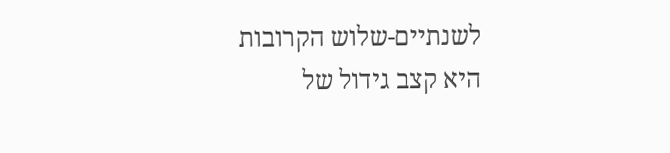לשנתיים-שלוש הקרובות היא קצב גידול של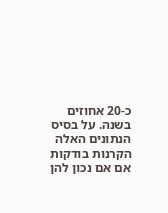כ-20 אחוזים בשנה. על בסיס הנתונים האלה הקרנות בודקות אם אם נכון להן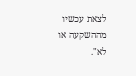לצאת עכשיו מההשקעה או לא".